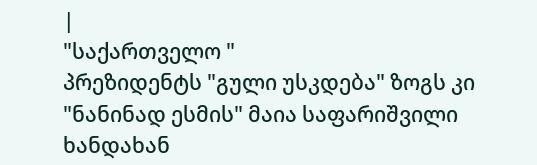|
"საქართველო "
პრეზიდენტს "გული უსკდება" ზოგს კი "ნანინად ესმის" მაია საფარიშვილი
ხანდახან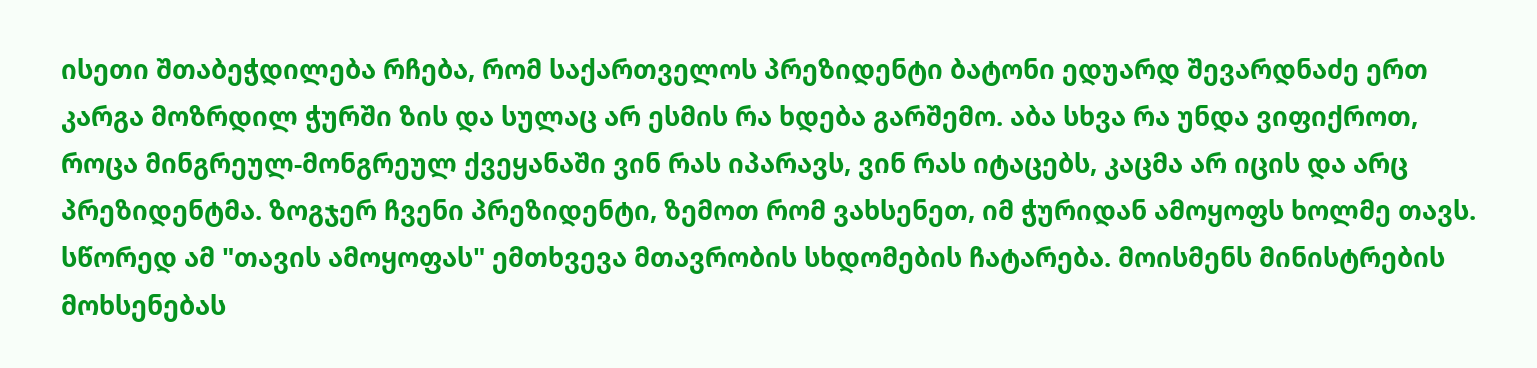ისეთი შთაბეჭდილება რჩება, რომ საქართველოს პრეზიდენტი ბატონი ედუარდ შევარდნაძე ერთ კარგა მოზრდილ ჭურში ზის და სულაც არ ესმის რა ხდება გარშემო. აბა სხვა რა უნდა ვიფიქროთ, როცა მინგრეულ-მონგრეულ ქვეყანაში ვინ რას იპარავს, ვინ რას იტაცებს, კაცმა არ იცის და არც პრეზიდენტმა. ზოგჯერ ჩვენი პრეზიდენტი, ზემოთ რომ ვახსენეთ, იმ ჭურიდან ამოყოფს ხოლმე თავს. სწორედ ამ "თავის ამოყოფას" ემთხვევა მთავრობის სხდომების ჩატარება. მოისმენს მინისტრების მოხსენებას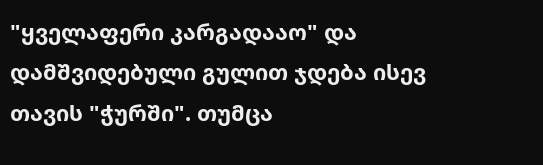"ყველაფერი კარგადააო" და დამშვიდებული გულით ჯდება ისევ თავის "ჭურში". თუმცა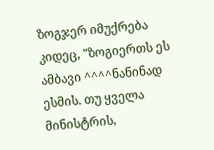ზოგჯერ იმუქრება კიდეც, "ზოგიერთს ეს ამბავი ^^^^ნანინად ესმის. თუ ყველა მინისტრის,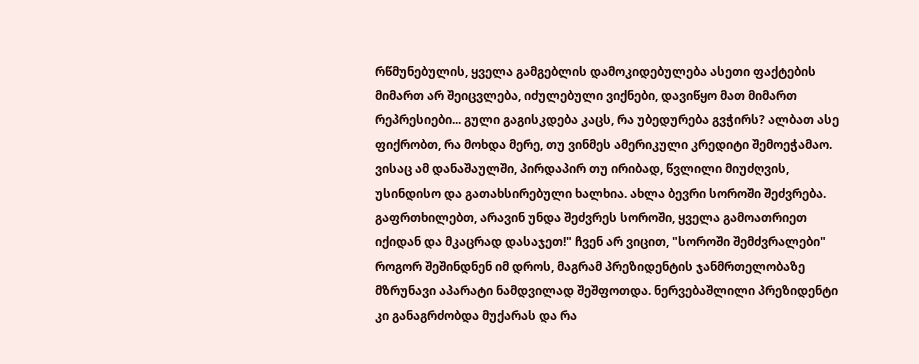რწმუნებულის, ყველა გამგებლის დამოკიდებულება ასეთი ფაქტების მიმართ არ შეიცვლება, იძულებული ვიქნები, დავიწყო მათ მიმართ რეპრესიები... გული გაგისკდება კაცს, რა უბედურება გვჭირს? ალბათ ასე ფიქრობთ, რა მოხდა მერე, თუ ვინმეს ამერიკული კრედიტი შემოეჭამაო. ვისაც ამ დანაშაულში, პირდაპირ თუ ირიბად, წვლილი მიუძღვის, უსინდისო და გათახსირებული ხალხია. ახლა ბევრი სოროში შეძვრება. გაფრთხილებთ, არავინ უნდა შეძვრეს სოროში, ყველა გამოათრიეთ იქიდან და მკაცრად დასაჯეთ!" ჩვენ არ ვიცით, "სოროში შემძვრალები" როგორ შეშინდნენ იმ დროს, მაგრამ პრეზიდენტის ჯანმრთელობაზე მზრუნავი აპარატი ნამდვილად შეშფოთდა. ნერვებაშლილი პრეზიდენტი კი განაგრძობდა მუქარას და რა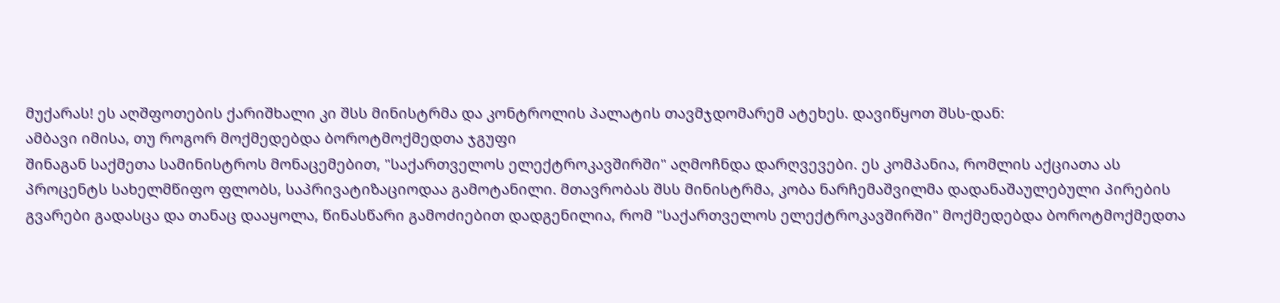მუქარას! ეს აღშფოთების ქარიშხალი კი შსს მინისტრმა და კონტროლის პალატის თავმჯდომარემ ატეხეს. დავიწყოთ შსს-დან:
ამბავი იმისა, თუ როგორ მოქმედებდა ბოროტმოქმედთა ჯგუფი
შინაგან საქმეთა სამინისტროს მონაცემებით, "საქართველოს ელექტროკავშირში" აღმოჩნდა დარღვევები. ეს კომპანია, რომლის აქციათა ას პროცენტს სახელმწიფო ფლობს, საპრივატიზაციოდაა გამოტანილი. მთავრობას შსს მინისტრმა, კობა ნარჩემაშვილმა დადანაშაულებული პირების გვარები გადასცა და თანაც დააყოლა, წინასწარი გამოძიებით დადგენილია, რომ "საქართველოს ელექტროკავშირში" მოქმედებდა ბოროტმოქმედთა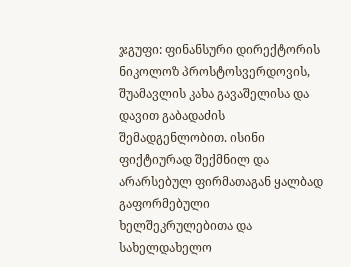ჯგუფი: ფინანსური დირექტორის ნიკოლოზ პროსტოსვერდოვის, შუამავლის კახა გავაშელისა და დავით გაბადაძის შემადგენლობით. ისინი ფიქტიურად შექმნილ და არარსებულ ფირმათაგან ყალბად გაფორმებული ხელშეკრულებითა და სახელდახელო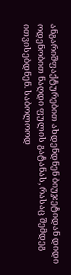ანგარიშფაქტურებით ახდენდნენ ბიუჯეტიდან დიდი ოდენობით ნაღდი ფულის გატანას, რასაც შემდეგ ითვისებდნენ. საბოლოოდ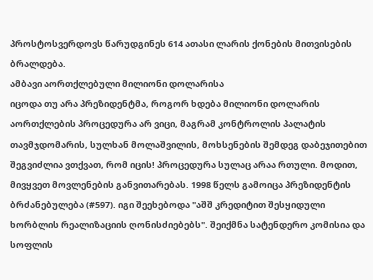პროსტოსვერდოვს წარუდგინეს 614 ათასი ლარის ქონების მითვისების ბრალდება.
ამბავი აორთქლებული მილიონი დოლარისა
იცოდა თუ არა პრეზიდენტმა, როგორ ხდება მილიონი დოლარის აორთქლების პროცედურა არ ვიცი, მაგრამ კონტროლის პალატის თავმჯდომარის, სულხან მოლაშვილის, მოხსენების შემდეგ დაბეჯითებით შეგვიძლია ვთქვათ, რომ იცის! პროცედურა სულაც არაა რთული. მოდით, მივყვეთ მოვლენების განვითარებას. 1998 წელს გამოიცა პრეზიდენტის ბრძანებულება (#597). იგი შეეხებოდა "აშშ კრედიტით შესყიდული ხორბლის რეალიზაციის ღონისძიებებს". შეიქმნა სატენდერო კომისია და სოფლის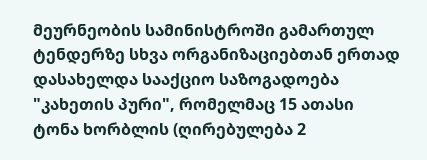მეურნეობის სამინისტროში გამართულ ტენდერზე სხვა ორგანიზაციებთან ერთად დასახელდა სააქციო საზოგადოება "კახეთის პური", რომელმაც 15 ათასი ტონა ხორბლის (ღირებულება 2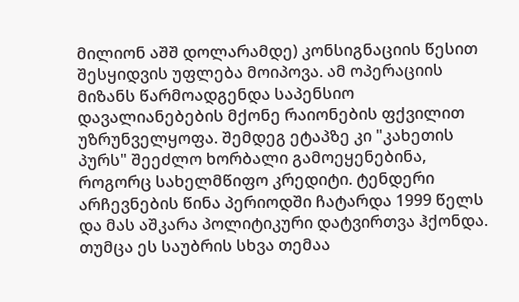მილიონ აშშ დოლარამდე) კონსიგნაციის წესით შესყიდვის უფლება მოიპოვა. ამ ოპერაციის მიზანს წარმოადგენდა საპენსიო დავალიანებების მქონე რაიონების ფქვილით უზრუნველყოფა. შემდეგ ეტაპზე კი "კახეთის პურს" შეეძლო ხორბალი გამოეყენებინა, როგორც სახელმწიფო კრედიტი. ტენდერი არჩევნების წინა პერიოდში ჩატარდა 1999 წელს და მას აშკარა პოლიტიკური დატვირთვა ჰქონდა. თუმცა ეს საუბრის სხვა თემაა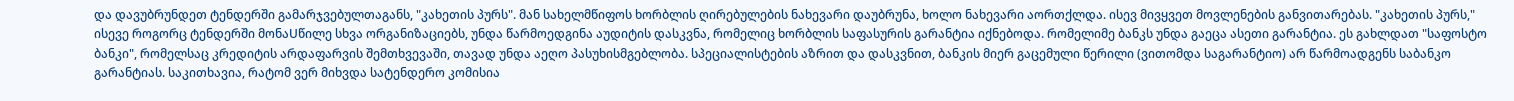და დავუბრუნდეთ ტენდერში გამარჯვებულთაგანს, "კახეთის პურს". მან სახელმწიფოს ხორბლის ღირებულების ნახევარი დაუბრუნა, ხოლო ნახევარი აორთქლდა. ისევ მივყვეთ მოვლენების განვითარებას. "კახეთის პურს," ისევე როგორც ტენდერში მონაUწილე სხვა ორგანიზაციებს, უნდა წარმოედგინა აუდიტის დასკვნა, რომელიც ხორბლის საფასურის გარანტია იქნებოდა. რომელიმე ბანკს უნდა გაეცა ასეთი გარანტია. ეს გახლდათ "საფოსტო ბანკი", რომელსაც კრედიტის არდაფარვის შემთხვევაში, თავად უნდა აეღო პასუხისმგებლობა. სპეციალისტების აზრით და დასკვნით, ბანკის მიერ გაცემული წერილი (ვითომდა საგარანტიო) არ წარმოადგენს საბანკო გარანტიას. საკითხავია, რატომ ვერ მიხვდა სატენდერო კომისია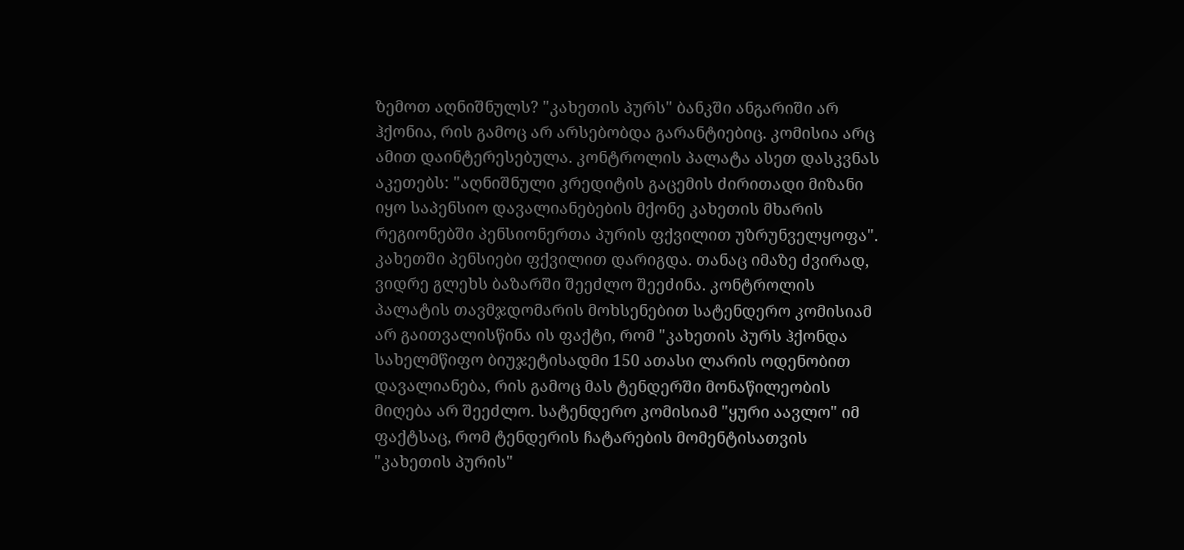ზემოთ აღნიშნულს? "კახეთის პურს" ბანკში ანგარიში არ ჰქონია, რის გამოც არ არსებობდა გარანტიებიც. კომისია არც ამით დაინტერესებულა. კონტროლის პალატა ასეთ დასკვნას აკეთებს: "აღნიშნული კრედიტის გაცემის ძირითადი მიზანი იყო საპენსიო დავალიანებების მქონე კახეთის მხარის რეგიონებში პენსიონერთა პურის ფქვილით უზრუნველყოფა". კახეთში პენსიები ფქვილით დარიგდა. თანაც იმაზე ძვირად, ვიდრე გლეხს ბაზარში შეეძლო შეეძინა. კონტროლის პალატის თავმჯდომარის მოხსენებით სატენდერო კომისიამ არ გაითვალისწინა ის ფაქტი, რომ "კახეთის პურს ჰქონდა სახელმწიფო ბიუჯეტისადმი 150 ათასი ლარის ოდენობით დავალიანება, რის გამოც მას ტენდერში მონაწილეობის მიღება არ შეეძლო. სატენდერო კომისიამ "ყური აავლო" იმ ფაქტსაც, რომ ტენდერის ჩატარების მომენტისათვის "კახეთის პურის"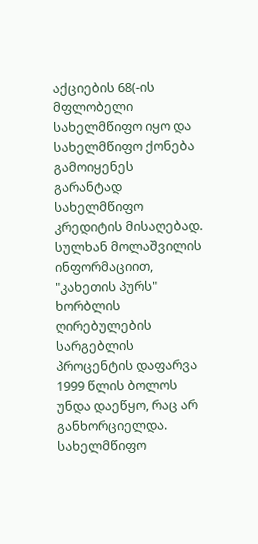აქციების 68(-ის მფლობელი სახელმწიფო იყო და სახელმწიფო ქონება გამოიყენეს გარანტად სახელმწიფო კრედიტის მისაღებად. სულხან მოლაშვილის ინფორმაციით, "კახეთის პურს" ხორბლის ღირებულების სარგებლის პროცენტის დაფარვა 1999 წლის ბოლოს უნდა დაეწყო, რაც არ განხორციელდა. სახელმწიფო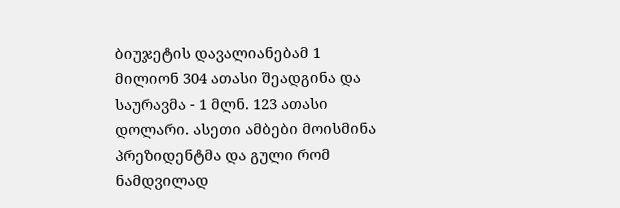ბიუჯეტის დავალიანებამ 1 მილიონ 304 ათასი შეადგინა და საურავმა - 1 მლნ. 123 ათასი დოლარი. ასეთი ამბები მოისმინა პრეზიდენტმა და გული რომ ნამდვილად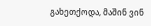გახეთქოდა, მაშინ ვინ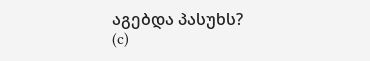აგებდა პასუხს?
(c)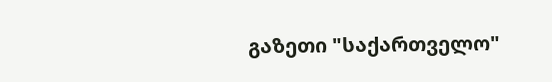გაზეთი "საქართველო"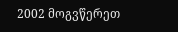2002 მოგვწერეთ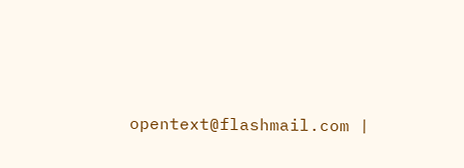opentext@flashmail.com |